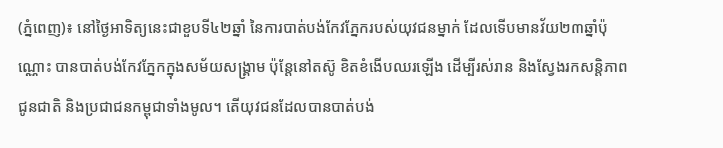(ភ្នំពេញ)៖ នៅថ្ងៃអាទិត្យនេះជាខួបទី៤២ឆ្នាំ នៃការបាត់បង់កែវភ្នែករបស់យុវជនម្នាក់ ដែលទើបមានវ័យ២៣ឆ្នាំប៉ុណ្ណោះ បានបាត់បង់កែវភ្នែកក្នុងសម័យសង្រ្គាម ប៉ុន្តែនៅតស៊ូ ខិតខំងើបឈរឡើង ដើម្បីរស់រាន និងស្វែងរកសន្តិភាពជូនជាតិ និងប្រជាជនកម្ពុជាទាំងមូល។ តើយុវជនដែលបានបាត់បង់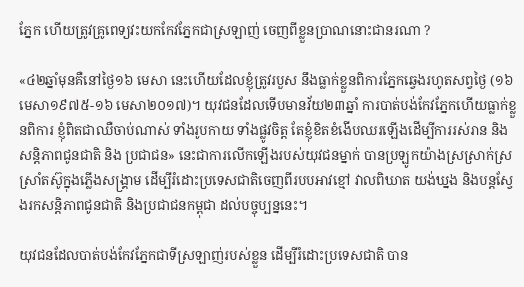ភ្នែក ហើយត្រូវគ្រូពេទ្យវះយកកែវភ្នែកជាស្រឡាញ់ ចេញពីខ្លួនប្រាណនោះជានរណា ?

«៤២ឆ្នាំមុនគឺនៅថ្ងៃ១៦ មេសា នេះហើយដែលខ្ញុំត្រូវរបួស នឹងធ្លាក់ខ្លួនពិការភ្នែកឆ្វេងរហូតសព្វថ្ងៃ (១៦មេសា១៩៧៥-១៦ មេសា២០១៧)។ យុវជនដែលទើបមានវ័យ២៣ឆ្នាំ ការបាត់បង់កែវភ្នែកហើយធ្លាក់ខ្លួនពិការ ខ្ញុំពិតជាឈឺចាប់ណាស់ ទាំងរូបកាយ ទាំងផ្លូវចិត្ត តែខ្ញុំខិតខំងើបឈរឡើងដើម្បីការរស់រាន និងសន្តិភាពជូនជាតិ និង ប្រជាជន» នេះជាការលើកឡើងរបស់យុវជនម្នាក់ បានប្រឡូកយ៉ាងស្រស្រាក់ស្រស្រាំតស៊ូក្នុងភ្លើងសង្រ្គាម ដើម្បីរំដោះប្រទេសជាតិចេញពីរបបអាវខ្មៅ វាលពិឃាត យង់ឃ្នង និងបន្តស្វែងរកសន្តិភាពជូនជាតិ និងប្រជាជនកម្ពុជា ដល់បច្ចុប្បន្ននេះ។

យុវជនដែលបាត់បង់កែវភ្នែកជាទីស្រឡាញ់របស់ខ្លួន ដើម្បីរំដោះប្រទេសជាតិ បាន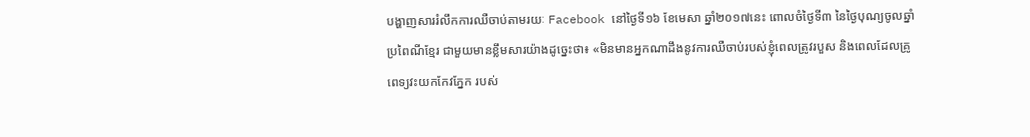បង្ហាញសាររំលឹកការឈឺចាប់តាមរយៈ Facebook នៅថ្ងៃទី១៦ ខែមេសា ឆ្នាំ២០១៧នេះ ពោលចំថ្ងៃទី៣ នៃថ្ងៃបុណ្យចូលឆ្នាំប្រពៃណីខ្មែរ ជាមួយមានខ្លឹមសារយ៉ាងដូច្នេះថា៖ «មិនមានអ្នកណាដឹងនូវការឈឺចាប់របស់ខ្ញុំពេលត្រូវរបួស និងពេលដែលគ្រូពេទ្យវះយកកែវភ្នែក របស់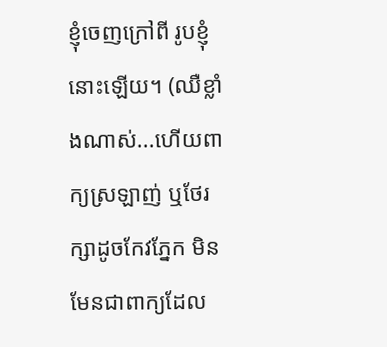ខ្ញុំចេញក្រៅពី រូបខ្ញុំនោះឡើយ។ (ឈឺខ្លាំងណាស់...ហើយពាក្យស្រឡាញ់ ឬថែរក្សាដូចកែវភ្នែក មិនមែនជាពាក្យដែល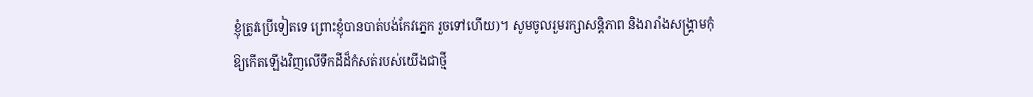ខ្ញុំត្រូវប្រើទៀតទេ ព្រោះខ្ញុំបានបាត់បង់កែវភ្នេក រួចទៅហើយ)។ សូមចូលរួមរក្សាសន្តិភាព និងរារាំងសង្គ្រាមកុំឱ្យកើតឡើងវិញលើទឹកដីដ៏កំសត់របស់យើងជាថ្មី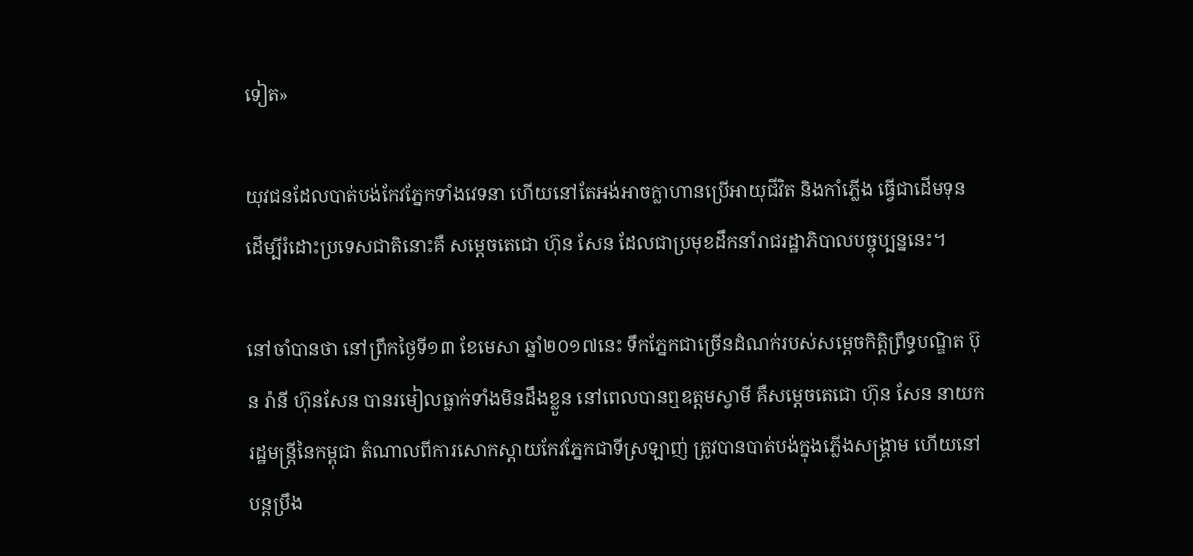ទៀត»

យុវជនដែលបាត់បង់កែវភ្នែកទាំងវេទនា ហើយនៅតែអង់អាចក្លាហានប្រើអាយុជីវិត និងកាំភ្លើង ធ្វើជាដើមទុនដើម្បីរំដោះប្រទេសជាតិនោះគឺ សម្តេចតេជោ ហ៊ុន សែន ដែលជាប្រមុខដឹកនាំរាជរដ្ឋាភិបាលបច្ចុប្បន្ននេះ។

នៅចាំបានថា នៅព្រឹកថ្ងៃទី១៣ ខែមេសា ឆ្នាំ២០១៧នេះ ទឹកភ្នែកជាច្រើនដំណក់របស់សម្តេចកិត្តិព្រឹទ្ធបណ្ឌិត ប៊ុន រ៉ានី ហ៊ុនសែន បានរមៀលធ្លាក់ទាំងមិនដឹងខ្លួន នៅពេលបានឮឧត្តមស្វាមី គឺសម្តេចតេជោ ហ៊ុន សែន នាយករដ្ឋមន្រ្តីនៃកម្ពុជា តំណាលពីការសោកស្តាយកែវភ្នែកជាទីស្រឡាញ់ ត្រូវបានបាត់បង់ក្នុងភ្លើងសង្រ្គាម ហើយនៅបន្តប្រឹង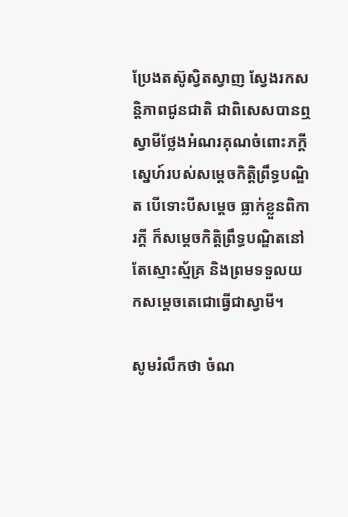ប្រែងតស៊ូស្វិតស្វាញ ស្វែងរកសន្តិភាពជូនជាតិ ជាពិសេសបានឮស្វាមីថ្លែងអំណរគុណចំពោះភក្តីស្នេហ៍របស់សម្តេចកិត្តិព្រឹទ្ធបណ្ឌិត បើទោះបីសម្តេច ធ្លាក់ខ្លួនពិការក្តី ក៏សម្តេចកិត្តិព្រឹទ្ធបណ្ឌិតនៅតែស្មោះស្ម័គ្រ និងព្រមទទួលយកសម្តេចតេជោធ្វើជាស្វាមី។

សូមរំលឹកថា ចំណ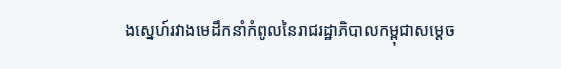ងស្នេហ៍រវាងមេដឹកនាំកំពូលនៃរាជរដ្ឋាភិបាលកម្ពុជាសម្តេច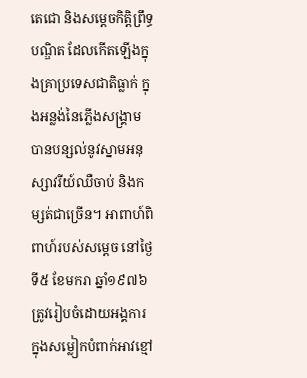តេជោ និងសម្តេចកិត្តិព្រឹទ្ធបណ្ឌិត ដែលកើតឡើងក្នុងគ្រាប្រទេសជាតិធ្លាក់ ក្នុងអន្លង់នៃភ្លើងសង្រ្គាម បានបន្សល់នូវស្នាមអនុស្សាវរីយ៍ឈឺចាប់ និងកម្សត់ជាច្រើន។ អាពាហ៍ពិពាហ៍របស់សម្តេច នៅថ្ងៃទី៥ ខែមករា ឆ្នាំ១៩៧៦ ត្រូវរៀបចំដោយអង្គការ ក្នុងសម្លៀកបំពាក់អាវខ្មៅ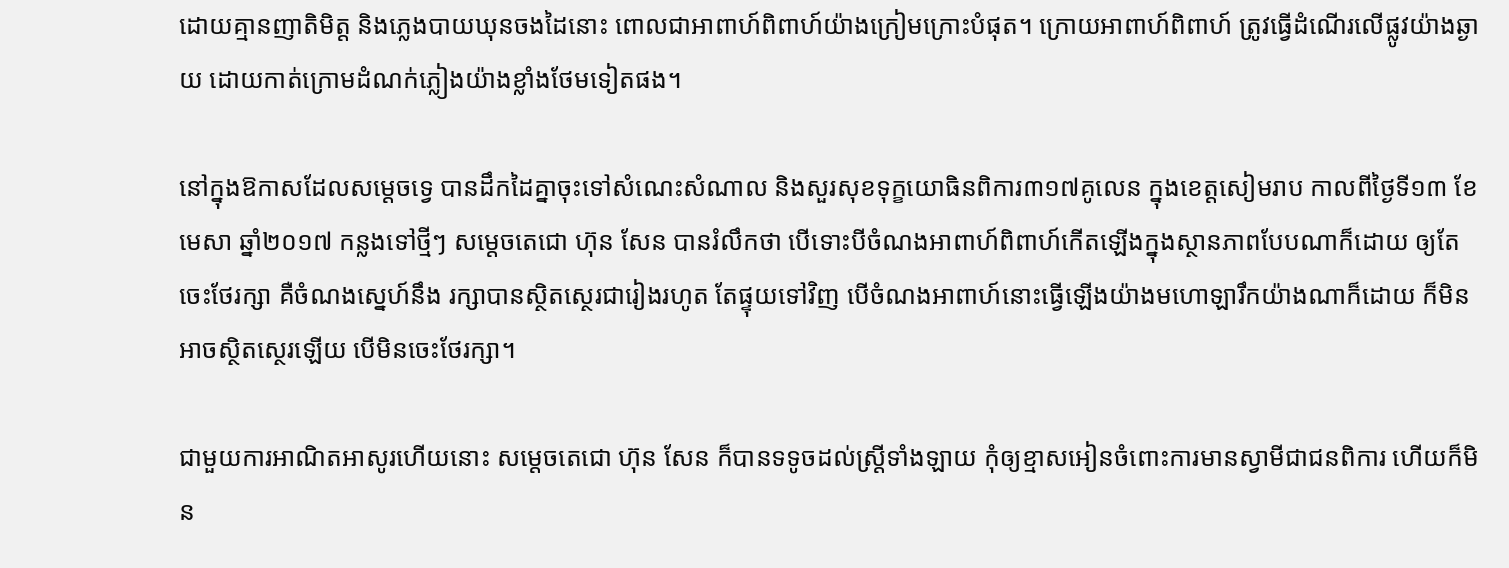ដោយគ្មានញាតិមិត្ត និងភ្លេងបាយឃុនចងដៃនោះ ពោលជាអាពាហ៍ពិពាហ៍យ៉ាងក្រៀមក្រោះបំផុត។ ក្រោយអាពាហ៍ពិពាហ៍ ត្រូវធ្វើដំណើរលើផ្លូវយ៉ាងឆ្ងាយ ដោយកាត់ក្រោមដំណក់ភ្លៀងយ៉ាងខ្លាំងថែមទៀតផង។

នៅក្នុងឱកាសដែលសម្តេចទ្វេ បានដឹកដៃគ្នាចុះទៅសំណេះសំណាល និងសួរសុខទុក្ខយោធិនពិការ៣១៧គូលេន ក្នុងខេត្តសៀមរាប កាលពីថ្ងៃទី១៣ ខែមេសា ឆ្នាំ២០១៧ កន្លងទៅថ្មីៗ សម្តេចតេជោ ហ៊ុន សែន បានរំលឹកថា បើទោះបីចំណងអាពាហ៍ពិពាហ៍កើតឡើងក្នុងស្ថានភាពបែបណាក៏ដោយ ឲ្យតែចេះថែរក្សា គឺចំណងស្នេហ៍នឹង រក្សាបានស្ថិតស្ថេរជារៀងរហូត តែផ្ទុយទៅវិញ បើចំណងអាពាហ៍នោះធ្វើឡើងយ៉ាងមហោឡារឹកយ៉ាងណាក៏ដោយ ក៏មិនអាចស្ថិតស្ថេរឡើយ បើមិនចេះថែរក្សា។

ជាមួយការអាណិតអាសូរហើយនោះ សម្តេចតេជោ ហ៊ុន សែន ក៏បានទទូចដល់ស្រ្តីទាំងឡាយ កុំឲ្យខ្មាសអៀនចំពោះការមានស្វាមីជាជនពិការ ហើយក៏មិន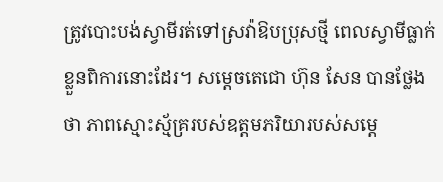ត្រូវបោះបង់ស្វាមីរត់ទៅស្រវ៉ាឱបប្រុសថ្មី ពេលស្វាមីធ្លាក់ខ្លួនពិការនោះដែរ។ សម្តេចតេជោ ហ៊ុន សែន បានថ្លែងថា ភាពស្មោះស្ម័គ្ររបស់ឧត្តមភរិយារបស់សម្តេ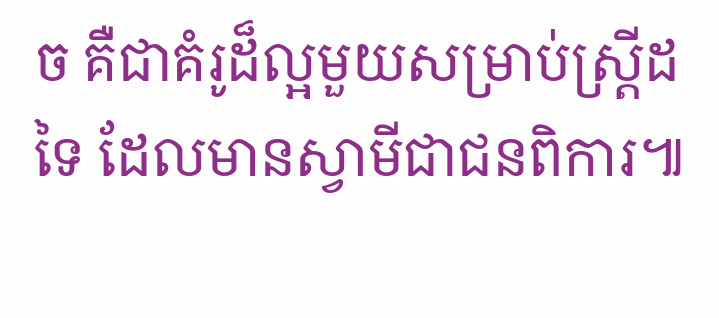ច គឺជាគំរូដ៏ល្អមួយសម្រាប់ស្រ្តីដទៃ ដែលមានស្វាមីជាជនពិការ៕